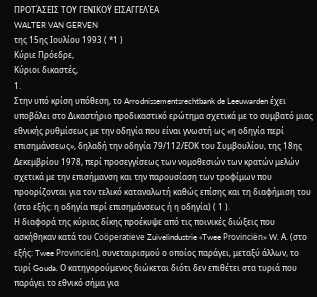ΠΡΟΤΆΣΕΙΣ ΤΟΥ ΓΕΝΙΚΟΫ ΕΙΣΑΓΓΕΛΈΑ
WALTER VAN GERVEN
της 15ης Ιουλίου 1993 ( *1 )
Κύριε Πρόεδρε,
Κύριοι δικαστές,
1.
Στην υπό κρίση υπόθεση, το Arrodnissementsrechtbank de Leeuwarden έχει υποβάλει στο Δικαστήριο προδικαστικό ερώτημα σχετικά με το συμβατό μιας εθνικής ρυθμίσεως με την οδηγία που είναι γνωστή ως «η οδηγία περί επισημάνσεως», δηλαδή την οδηγία 79/112/ΕΟΚ του Συμβουλίου, της 18ης Δεκεμβρίου 1978, περί προσεγγίσεως των νομοθεσιών των κρατών μελών σχετικά με την επισήμανση και την παρουσίαση των τροφίμων που προορίζονται για τον τελικό καταναλωτή καθώς επίσης και τη διαφήμιση του (στο εξής: η οδηγία περί επισημάνσεως ή η οδηγία) ( 1 ).
Η διαφορά της κύριας δίκης προέκυψε από τις ποινικές διώξεις που ασκήθηκαν κατά του Coöperatieve Zuivelindustrie «Twee Provinciën» W. Α. (στο εξής: Twee Provinciën), συνεταιρισμού ο οποίος παράγει, μεταξύ άλλων, το τυρί Gouda. Ο κατηγορούμενος διώκεται διότι δεν επιθέτει στα τυριά που παράγει το εθνικό σήμα για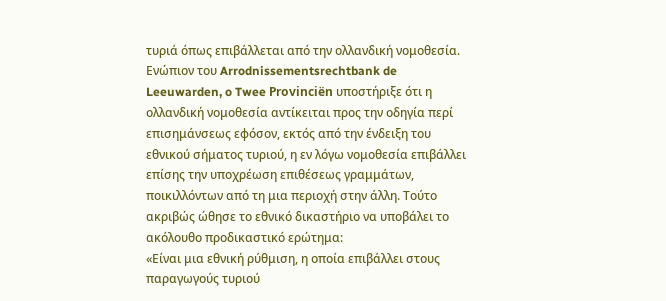τυριά όπως επιβάλλεται από την ολλανδική νομοθεσία. Ενώπιον του Arrodnissementsrechtbank de Leeuwarden, o Twee Provinciën υποστήριξε ότι η ολλανδική νομοθεσία αντίκειται προς την οδηγία περί επισημάνσεως εφόσον, εκτός από την ένδειξη του εθνικού σήματος τυριού, η εν λόγω νομοθεσία επιβάλλει επίσης την υποχρέωση επιθέσεως γραμμάτων, ποικιλλόντων από τη μια περιοχή στην άλλη. Τούτο ακριβώς ώθησε το εθνικό δικαστήριο να υποβάλει το ακόλουθο προδικαστικό ερώτημα:
«Είναι μια εθνική ρύθμιση, η οποία επιβάλλει στους παραγωγούς τυριού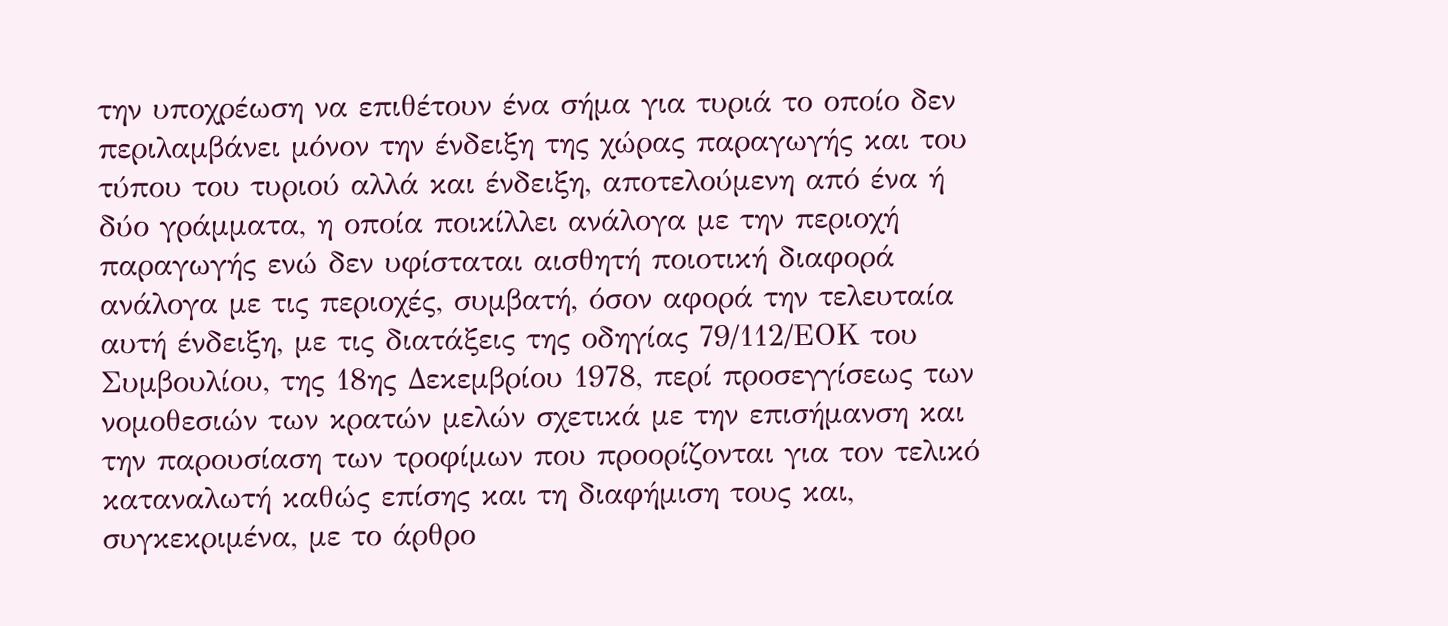την υποχρέωση να επιθέτουν ένα σήμα για τυριά το οποίο δεν περιλαμβάνει μόνον την ένδειξη της χώρας παραγωγής και του τύπου του τυριού αλλά και ένδειξη, αποτελούμενη από ένα ή δύο γράμματα, η οποία ποικίλλει ανάλογα με την περιοχή παραγωγής ενώ δεν υφίσταται αισθητή ποιοτική διαφορά ανάλογα με τις περιοχές, συμβατή, όσον αφορά την τελευταία αυτή ένδειξη, με τις διατάξεις της οδηγίας 79/112/ΕΟΚ του Συμβουλίου, της 18ης Δεκεμβρίου 1978, περί προσεγγίσεως των νομοθεσιών των κρατών μελών σχετικά με την επισήμανση και την παρουσίαση των τροφίμων που προορίζονται για τον τελικό καταναλωτή καθώς επίσης και τη διαφήμιση τους και, συγκεκριμένα, με το άρθρο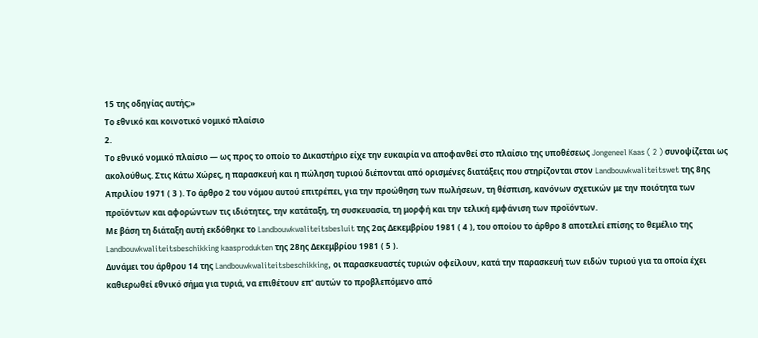15 της οδηγίας αυτής;»
Το εθνικό και κοινοτικό νομικό πλαίσιο
2.
Το εθνικό νομικό πλαίσιο — ως προς το οποίο το Δικαστήριο είχε την ευκαιρία να αποφανθεί στο πλαίσιο της υποθέσεως Jongeneel Kaas ( 2 ) συνοψίζεται ως ακολούθως. Στις Κάτω Χώρες, η παρασκευή και η πώληση τυριού διέπονται από ορισμένες διατάξεις που στηρίζονται στον Landbouwkwaliteitswet της 8ης Απριλίου 1971 ( 3 ). Το άρθρο 2 του νόμου αυτού επιτρέπει, για την προώθηση των πωλήσεων, τη θέσπιση, κανόνων σχετικών με την ποιότητα των προϊόντων και αφορώντων τις ιδιότητες, την κατάταξη, τη συσκευασία, τη μορφή και την τελική εμφάνιση των προϊόντων.
Με βάση τη διάταξη αυτή εκδόθηκε το Landbouwkwaliteitsbesluit της 2ας Δεκεμβρίου 1981 ( 4 ), του οποίου το άρθρο 8 αποτελεί επίσης το θεμέλιο της Landbouwkwaliteitsbeschikking kaasprodukten της 28ης Δεκεμβρίου 1981 ( 5 ).
Δυνάμει του άρθρου 14 της Landbouwkwaliteitsbeschikking, οι παρασκευαστές τυριών οφείλουν, κατά την παρασκευή των ειδών τυριού για τα οποία έχει καθιερωθεί εθνικό σήμα για τυριά, να επιθέτουν επ' αυτών το προβλεπόμενο από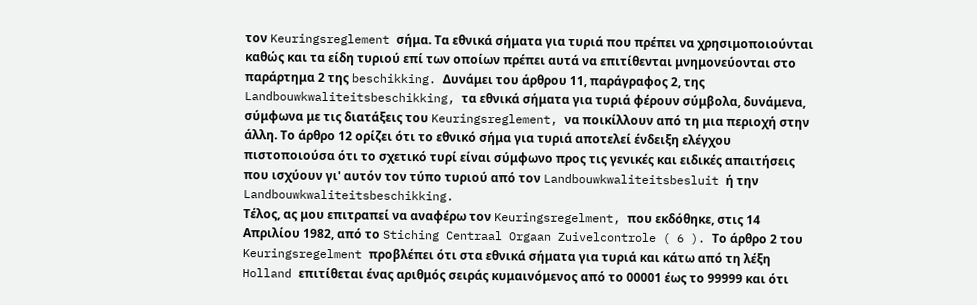τον Keuringsreglement σήμα. Τα εθνικά σήματα για τυριά που πρέπει να χρησιμοποιούνται καθώς και τα είδη τυριού επί των οποίων πρέπει αυτά να επιτίθενται μνημονεύονται στο παράρτημα 2 της beschikking. Δυνάμει του άρθρου 11, παράγραφος 2, της Landbouwkwaliteitsbeschikking, τα εθνικά σήματα για τυριά φέρουν σύμβολα, δυνάμενα, σύμφωνα με τις διατάξεις του Keuringsreglement, να ποικίλλουν από τη μια περιοχή στην άλλη. Το άρθρο 12 ορίζει ότι το εθνικό σήμα για τυριά αποτελεί ένδειξη ελέγχου πιστοποιούσα ότι το σχετικό τυρί είναι σύμφωνο προς τις γενικές και ειδικές απαιτήσεις που ισχύουν γι' αυτόν τον τύπο τυριού από τον Landbouwkwaliteitsbesluit ή την Landbouwkwaliteitsbeschikking.
Τέλος, ας μου επιτραπεί να αναφέρω τον Keuringsregelment, που εκδόθηκε, στις 14 Απριλίου 1982, από το Stiching Centraal Orgaan Zuivelcontrole ( 6 ). Το άρθρο 2 του Keuringsregelment προβλέπει ότι στα εθνικά σήματα για τυριά και κάτω από τη λέξη Holland επιτίθεται ένας αριθμός σειράς κυμαινόμενος από το 00001 έως το 99999 και ότι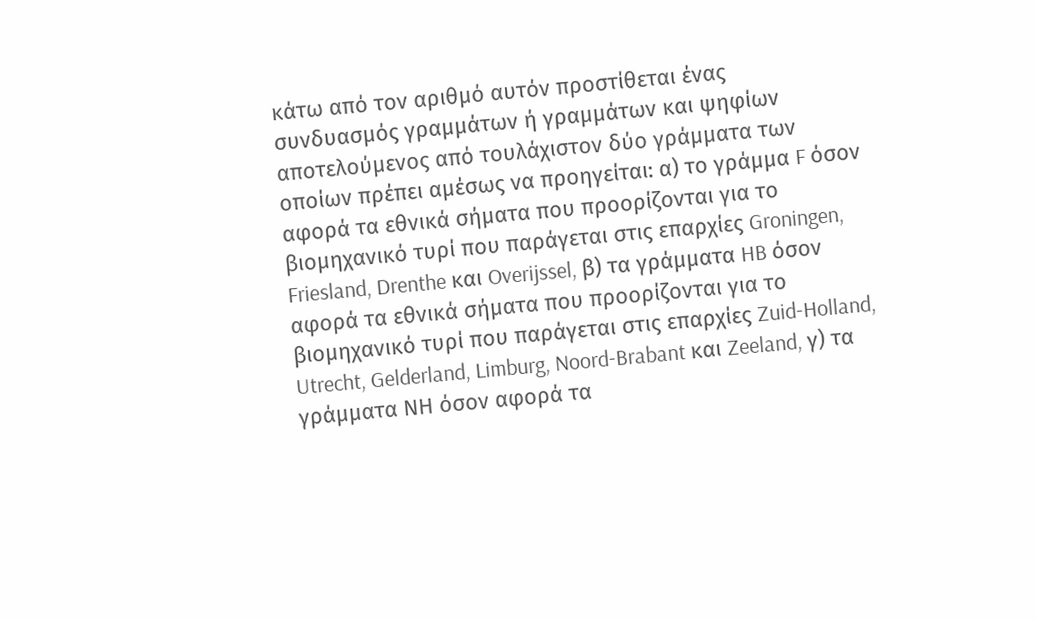κάτω από τον αριθμό αυτόν προστίθεται ένας συνδυασμός γραμμάτων ή γραμμάτων και ψηφίων αποτελούμενος από τουλάχιστον δύο γράμματα των οποίων πρέπει αμέσως να προηγείται: α) το γράμμα F όσον αφορά τα εθνικά σήματα που προορίζονται για το βιομηχανικό τυρί που παράγεται στις επαρχίες Groningen, Friesland, Drenthe και Overijssel, β) τα γράμματα HB όσον αφορά τα εθνικά σήματα που προορίζονται για το βιομηχανικό τυρί που παράγεται στις επαρχίες Zuid-Holland, Utrecht, Gelderland, Limburg, Noord-Brabant και Zeeland, γ) τα γράμματα ΝΗ όσον αφορά τα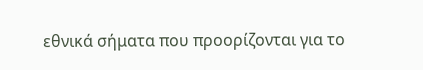εθνικά σήματα που προορίζονται για το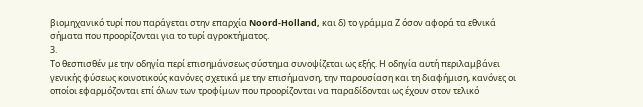βιομηχανικό τυρί που παράγεται στην επαρχία Noord-Holland, και δ) το γράμμα Ζ όσον αφορά τα εθνικά σήματα που προορίζονται για το τυρί αγροκτήματος.
3.
Το θεσπισθέν με την οδηγία περί επισημάνσεως σύστημα συνοψίζεται ως εξής. Η οδηγία αυτή περιλαμβάνει γενικής φύσεως κοινοτικούς κανόνες σχετικά με την επισήμανση, την παρουσίαση και τη διαφήμιση, κανόνες οι οποίοι εφαρμόζονται επί όλων των τροφίμων που προορίζονται να παραδίδονται ως έχουν στον τελικό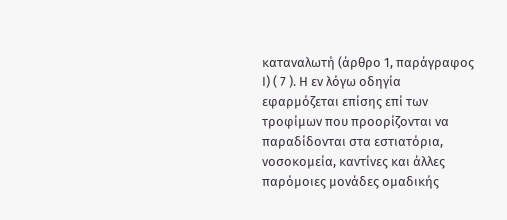καταναλωτή (άρθρο 1, παράγραφος Ι) ( 7 ). Η εν λόγω οδηγία εφαρμόζεται επίσης επί των τροφίμων που προορίζονται να παραδίδονται στα εστιατόρια, νοσοκομεία, καντίνες και άλλες παρόμοιες μονάδες ομαδικής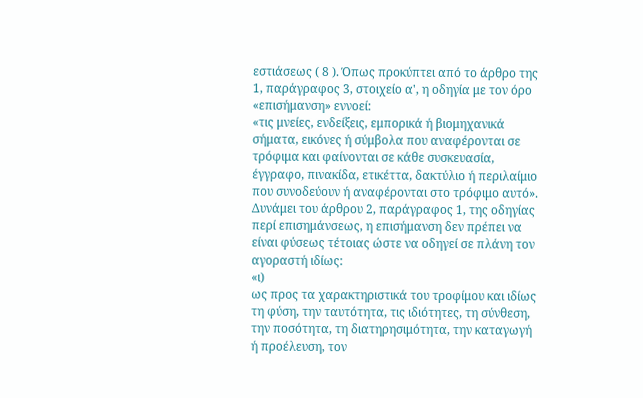εστιάσεως ( 8 ). Όπως προκύπτει από το άρθρο της 1, παράγραφος 3, στοιχείο α', η οδηγία με τον όρο «επισήμανση» εννοεί:
«τις μνείες, ενδείξεις, εμπορικά ή βιομηχανικά σήματα, εικόνες ή σύμβολα που αναφέρονται σε τρόφιμα και φαίνονται σε κάθε συσκευασία, έγγραφο, πινακίδα, ετικέττα, δακτύλιο ή περιλαίμιο που συνοδεύουν ή αναφέρονται στο τρόφιμο αυτό».
Δυνάμει του άρθρου 2, παράγραφος 1, της οδηγίας περί επισημάνσεως, η επισήμανση δεν πρέπει να είναι φύσεως τέτοιας ώστε να οδηγεί σε πλάνη τον αγοραστή ιδίως:
«ι)
ως προς τα χαρακτηριστικά του τροφίμου και ιδίως τη φύση, την ταυτότητα, τις ιδιότητες, τη σύνθεση, την ποσότητα, τη διατηρησιμότητα, την καταγωγή ή προέλευση, τον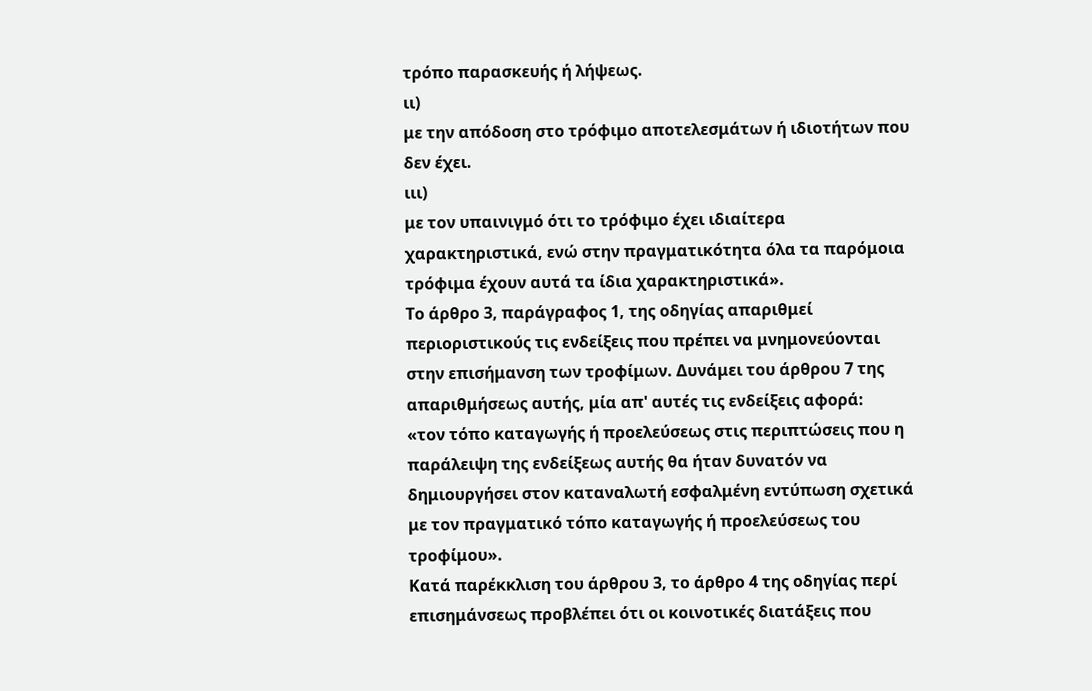τρόπο παρασκευής ή λήψεως.
ιι)
με την απόδοση στο τρόφιμο αποτελεσμάτων ή ιδιοτήτων που δεν έχει.
ιιι)
με τον υπαινιγμό ότι το τρόφιμο έχει ιδιαίτερα χαρακτηριστικά, ενώ στην πραγματικότητα όλα τα παρόμοια τρόφιμα έχουν αυτά τα ίδια χαρακτηριστικά».
Το άρθρο 3, παράγραφος 1, της οδηγίας απαριθμεί περιοριστικούς τις ενδείξεις που πρέπει να μνημονεύονται στην επισήμανση των τροφίμων. Δυνάμει του άρθρου 7 της απαριθμήσεως αυτής, μία απ' αυτές τις ενδείξεις αφορά:
«τον τόπο καταγωγής ή προελεύσεως στις περιπτώσεις που η παράλειψη της ενδείξεως αυτής θα ήταν δυνατόν να δημιουργήσει στον καταναλωτή εσφαλμένη εντύπωση σχετικά με τον πραγματικό τόπο καταγωγής ή προελεύσεως του τροφίμου».
Κατά παρέκκλιση του άρθρου 3, το άρθρο 4 της οδηγίας περί επισημάνσεως προβλέπει ότι οι κοινοτικές διατάξεις που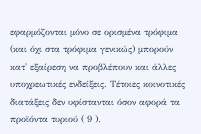εφαρμόζονται μόνο σε ορισμένα τρόφιμα (και όχι στα τρόφιμα γενικώς) μπορούν κατ' εξαίρεση να προβλέπουν και άλλες υποχρεωτικές ενδείξεις. Τέτοιες κοινοτικές διατάξεις δεν υφίστανται όσον αφορά τα προϊόντα τυριού ( 9 ).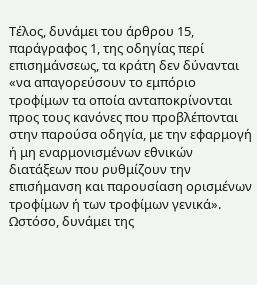Τέλος, δυνάμει του άρθρου 15, παράγραφος 1, της οδηγίας περί επισημάνσεως, τα κράτη δεν δύνανται «να απαγορεύσουν το εμπόριο τροφίμων τα οποία ανταποκρίνονται προς τους κανόνες που προβλέπονται στην παρούσα οδηγία, με την εφαρμογή ή μη εναρμονισμένων εθνικών διατάξεων που ρυθμίζουν την επισήμανση και παρουσίαση ορισμένων τροφίμων ή των τροφίμων γενικά». Ωστόσο, δυνάμει της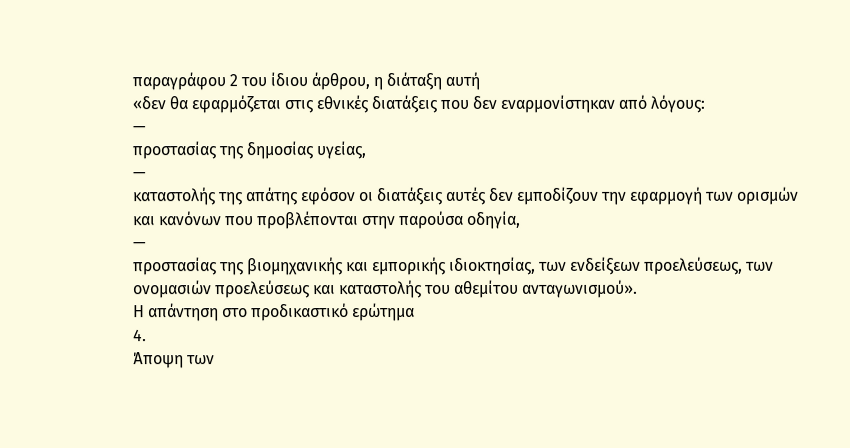παραγράφου 2 του ίδιου άρθρου, η διάταξη αυτή
«δεν θα εφαρμόζεται στις εθνικές διατάξεις που δεν εναρμονίστηκαν από λόγους:
—
προστασίας της δημοσίας υγείας,
—
καταστολής της απάτης εφόσον οι διατάξεις αυτές δεν εμποδίζουν την εφαρμογή των ορισμών και κανόνων που προβλέπονται στην παρούσα οδηγία,
—
προστασίας της βιομηχανικής και εμπορικής ιδιοκτησίας, των ενδείξεων προελεύσεως, των ονομασιών προελεύσεως και καταστολής του αθεμίτου ανταγωνισμού».
Η απάντηση στο προδικαστικό ερώτημα
4.
Άποψη των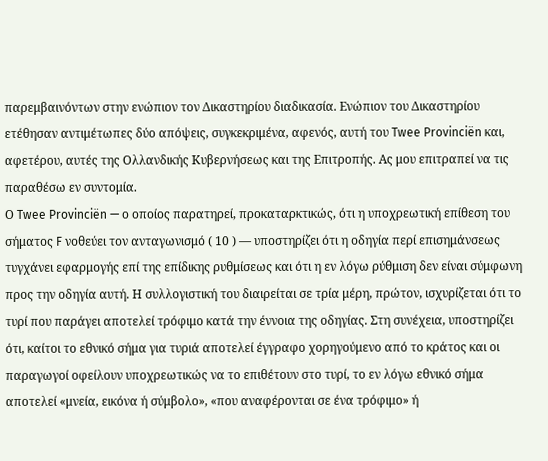παρεμβαινόντων στην ενώπιον τον Δικαστηρίου διαδικασία. Ενώπιον του Δικαστηρίου ετέθησαν αντιμέτωπες δύο απόψεις, συγκεκριμένα, αφενός, αυτή του Twee Provinciën και, αφετέρου, αυτές της Ολλανδικής Κυβερνήσεως και της Επιτροπής. Ας μου επιτραπεί να τις παραθέσω εν συντομία.
Ο Twee Provinciën — ο οποίος παρατηρεί, προκαταρκτικώς, ότι η υποχρεωτική επίθεση του σήματος F νοθεύει τον ανταγωνισμό ( 10 ) — υποστηρίζει ότι η οδηγία περί επισημάνσεως τυγχάνει εφαρμογής επί της επίδικης ρυθμίσεως και ότι η εν λόγω ρύθμιση δεν είναι σύμφωνη προς την οδηγία αυτή. Η συλλογιστική του διαιρείται σε τρία μέρη, πρώτον, ισχυρίζεται ότι το τυρί που παράγει αποτελεί τρόφιμο κατά την έννοια της οδηγίας. Στη συνέχεια, υποστηρίζει ότι, καίτοι το εθνικό σήμα για τυριά αποτελεί έγγραφο χορηγούμενο από το κράτος και οι παραγωγοί οφείλουν υποχρεωτικώς να το επιθέτουν στο τυρί, το εν λόγω εθνικό σήμα αποτελεί «μνεία, εικόνα ή σύμβολο», «που αναφέρονται σε ένα τρόφιμο» ή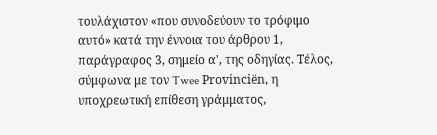τουλάχιστον «που συνοδεύουν το τρόφιμο αυτό» κατά την έννοια του άρθρου 1, παράγραφος 3, σημείο α', της οδηγίας. Τέλος, σύμφωνα με τον Twee Provinciën, η υποχρεωτική επίθεση γράμματος,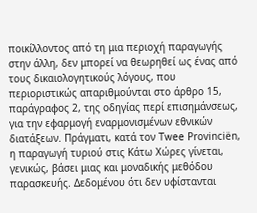ποικίλλοντος από τη μια περιοχή παραγωγής στην άλλη, δεν μπορεί να θεωρηθεί ως ένας από τους δικαιολογητικούς λόγους, που περιοριστικώς απαριθμούνται στο άρθρο 15, παράγραφος 2, της οδηγίας περί επισημάνσεως, για την εφαρμογή εναρμονισμένων εθνικών διατάξεων. Πράγματι, κατά τον Twee Provinciën, η παραγωγή τυριού στις Κάτω Χώρες γίνεται, γενικώς, βάσει μιας και μοναδικής μεθόδου παρασκευής. Δεδομένου ότι δεν υφίστανται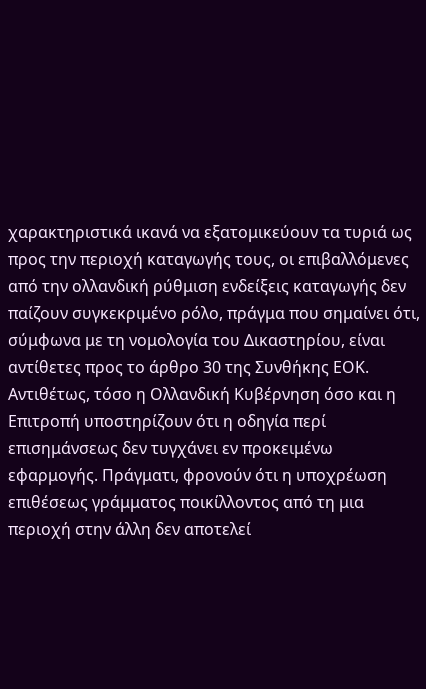χαρακτηριστικά ικανά να εξατομικεύουν τα τυριά ως προς την περιοχή καταγωγής τους, οι επιβαλλόμενες από την ολλανδική ρύθμιση ενδείξεις καταγωγής δεν παίζουν συγκεκριμένο ρόλο, πράγμα που σημαίνει ότι, σύμφωνα με τη νομολογία του Δικαστηρίου, είναι αντίθετες προς το άρθρο 30 της Συνθήκης ΕΟΚ.
Αντιθέτως, τόσο η Ολλανδική Κυβέρνηση όσο και η Επιτροπή υποστηρίζουν ότι η οδηγία περί επισημάνσεως δεν τυγχάνει εν προκειμένω εφαρμογής. Πράγματι, φρονούν ότι η υποχρέωση επιθέσεως γράμματος ποικίλλοντος από τη μια περιοχή στην άλλη δεν αποτελεί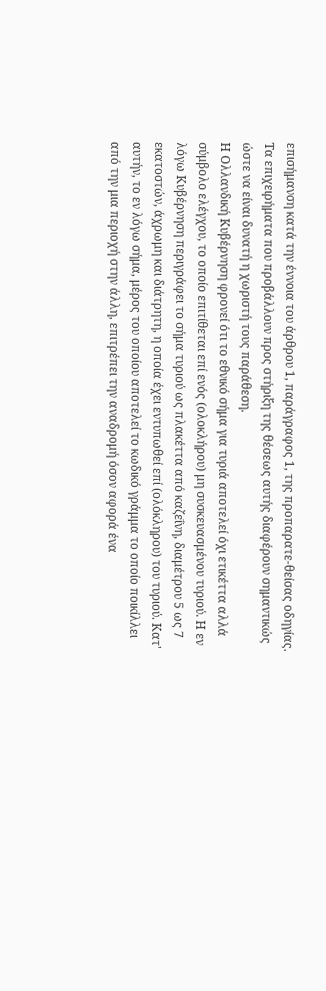επισήμανση κατά την έννοια του άρθρου 1, παράγραφος 1, της προπαρατε-θείσας οδηγίας. Τα επιχειρήματα που προβάλλουν προς στήριξη της θέσεως αυτής διαφέρουν σημαντικώς ώστε να είναι δυνατή η χωριστή τους παράθεση.
Η Ολλανδική Κυβέρνηση φρονεί ότι το εθνικό σήμα για τυριά αποτελεί όχι ετικέττα αλλά σύμβολο ελέγχου, το οποίο επιτίθεται επί ενός (ολοκλήρου) μη συσκευασμένου τυριού. Η εν λόγω Κυβέρνηση περιγράφει το σήμα τυριού ως πλακέττα από καζεΐνη, διαμέτρου 5 ως 7 εκατοστών, άχρωμη και διάτρητη, η οποία έχει εντυπωθεί επί (ολόκληρου) του τυριού. Κατ' αυτήν, το εν λόγω σήμα, μέρος του οποίου αποτελεί το κωδικό γράμμα το οποίο ποικίλλει από την μια περιοχή στην άλλη, επιτρέπει την αναδρομή όσον αφορά ένα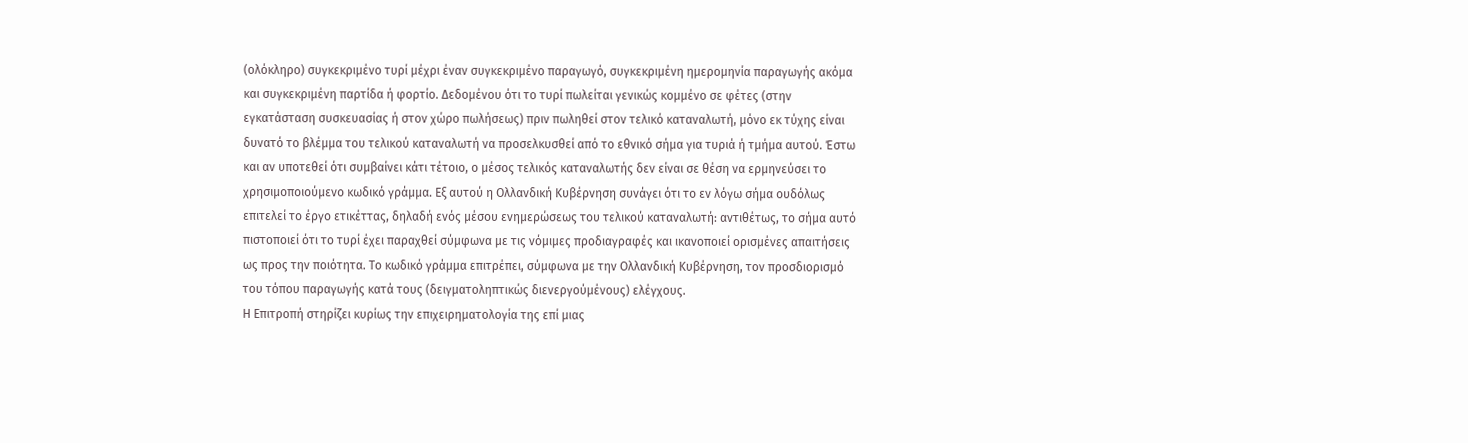(ολόκληρο) συγκεκριμένο τυρί μέχρι έναν συγκεκριμένο παραγωγό, συγκεκριμένη ημερομηνία παραγωγής ακόμα και συγκεκριμένη παρτίδα ή φορτίο. Δεδομένου ότι το τυρί πωλείται γενικώς κομμένο σε φέτες (στην εγκατάσταση συσκευασίας ή στον χώρο πωλήσεως) πριν πωληθεί στον τελικό καταναλωτή, μόνο εκ τύχης είναι δυνατό το βλέμμα του τελικού καταναλωτή να προσελκυσθεί από το εθνικό σήμα για τυριά ή τμήμα αυτού. Έστω και αν υποτεθεί ότι συμβαίνει κάτι τέτοιο, ο μέσος τελικός καταναλωτής δεν είναι σε θέση να ερμηνεύσει το χρησιμοποιούμενο κωδικό γράμμα. Εξ αυτού η Ολλανδική Κυβέρνηση συνάγει ότι το εν λόγω σήμα ουδόλως επιτελεί το έργο ετικέττας, δηλαδή ενός μέσου ενημερώσεως του τελικού καταναλωτή: αντιθέτως, το σήμα αυτό πιστοποιεί ότι το τυρί έχει παραχθεί σύμφωνα με τις νόμιμες προδιαγραφές και ικανοποιεί ορισμένες απαιτήσεις ως προς την ποιότητα. Το κωδικό γράμμα επιτρέπει, σύμφωνα με την Ολλανδική Κυβέρνηση, τον προσδιορισμό του τόπου παραγωγής κατά τους (δειγματοληπτικώς διενεργούμένους) ελέγχους.
Η Επιτροπή στηρίζει κυρίως την επιχειρηματολογία της επί μιας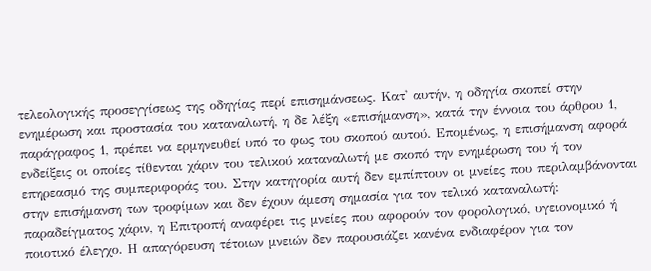τελεολογικής προσεγγίσεως της οδηγίας περί επισημάνσεως. Κατ' αυτήν, η οδηγία σκοπεί στην ενημέρωση και προστασία του καταναλωτή, η δε λέξη «επισήμανση», κατά την έννοια του άρθρου 1, παράγραφος 1, πρέπει να ερμηνευθεί υπό το φως του σκοπού αυτού. Επομένως, η επισήμανση αφορά ενδείξεις οι οποίες τίθενται χάριν του τελικού καταναλωτή με σκοπό την ενημέρωση του ή τον επηρεασμό της συμπεριφοράς του. Στην κατηγορία αυτή δεν εμπίπτουν οι μνείες που περιλαμβάνονται στην επισήμανση των τροφίμων και δεν έχουν άμεση σημασία για τον τελικό καταναλωτή: παραδείγματος χάριν, η Επιτροπή αναφέρει τις μνείες που αφορούν τον φορολογικό, υγειονομικό ή ποιοτικό έλεγχο. Η απαγόρευση τέτοιων μνειών δεν παρουσιάζει κανένα ενδιαφέρον για τον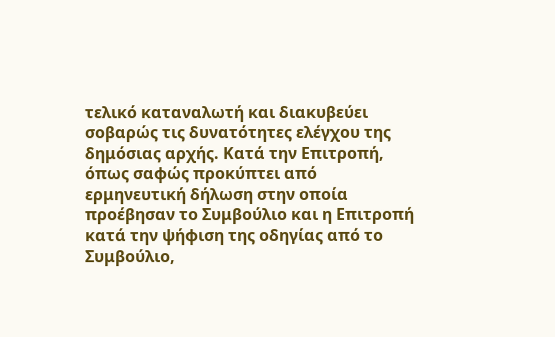τελικό καταναλωτή και διακυβεύει σοβαρώς τις δυνατότητες ελέγχου της δημόσιας αρχής. Κατά την Επιτροπή, όπως σαφώς προκύπτει από ερμηνευτική δήλωση στην οποία προέβησαν το Συμβούλιο και η Επιτροπή κατά την ψήφιση της οδηγίας από το Συμβούλιο,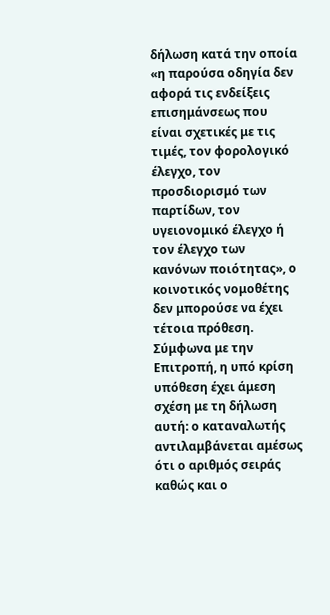δήλωση κατά την οποία «η παρούσα οδηγία δεν αφορά τις ενδείξεις επισημάνσεως που είναι σχετικές με τις τιμές, τον φορολογικό έλεγχο, τον προσδιορισμό των παρτίδων, τον υγειονομικό έλεγχο ή τον έλεγχο των κανόνων ποιότητας», ο κοινοτικός νομοθέτης δεν μπορούσε να έχει τέτοια πρόθεση. Σύμφωνα με την Επιτροπή, η υπό κρίση υπόθεση έχει άμεση σχέση με τη δήλωση αυτή: ο καταναλωτής αντιλαμβάνεται αμέσως ότι ο αριθμός σειράς καθώς και ο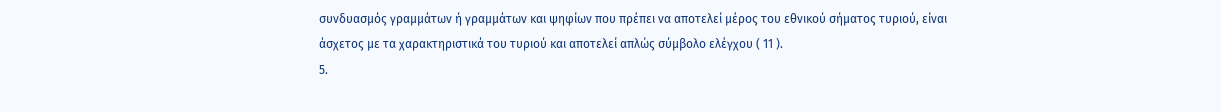συνδυασμός γραμμάτων ή γραμμάτων και ψηφίων που πρέπει να αποτελεί μέρος του εθνικού σήματος τυριού, είναι άσχετος με τα χαρακτηριστικά του τυριού και αποτελεί απλώς σύμβολο ελέγχου ( 11 ).
5.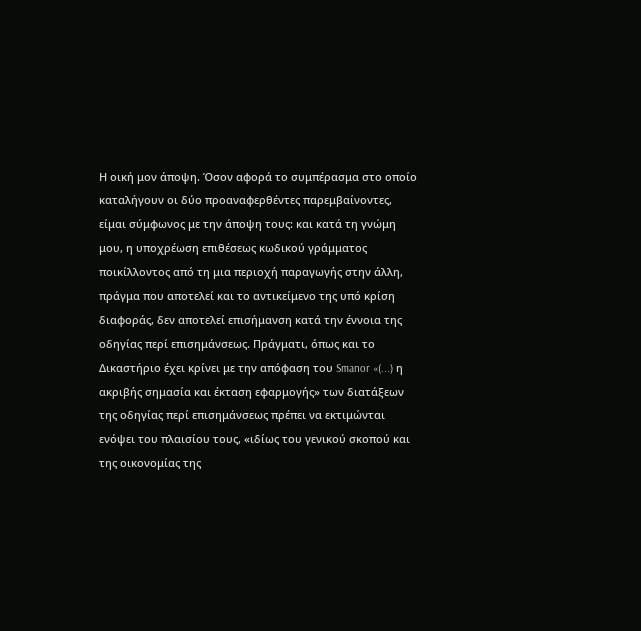Η οική μον άποψη. Όσον αφορά το συμπέρασμα στο οποίο καταλήγουν οι δύο προαναφερθέντες παρεμβαίνοντες, είμαι σύμφωνος με την άποψη τους: και κατά τη γνώμη μου, η υποχρέωση επιθέσεως κωδικού γράμματος ποικίλλοντος από τη μια περιοχή παραγωγής στην άλλη, πράγμα που αποτελεί και το αντικείμενο της υπό κρίση διαφοράς, δεν αποτελεί επισήμανση κατά την έννοια της οδηγίας περί επισημάνσεως. Πράγματι, όπως και το Δικαστήριο έχει κρίνει με την απόφαση του Smanor «(...) η ακριβής σημασία και έκταση εφαρμογής» των διατάξεων της οδηγίας περί επισημάνσεως πρέπει να εκτιμώνται ενόψει του πλαισίου τους, «ιδίως του γενικού σκοπού και της οικονομίας της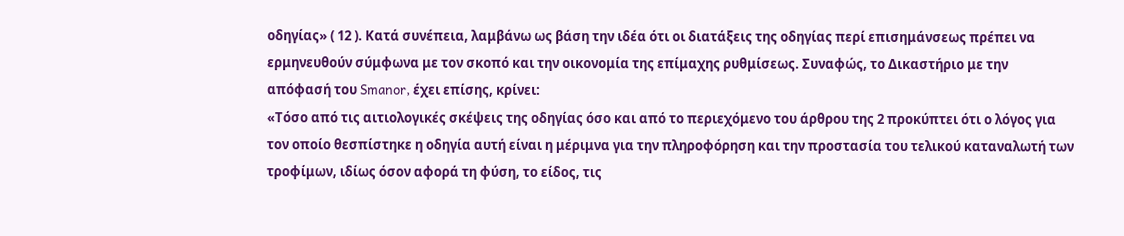οδηγίας» ( 12 ). Κατά συνέπεια, λαμβάνω ως βάση την ιδέα ότι οι διατάξεις της οδηγίας περί επισημάνσεως πρέπει να ερμηνευθούν σύμφωνα με τον σκοπό και την οικονομία της επίμαχης ρυθμίσεως. Συναφώς, το Δικαστήριο με την απόφασή του Smanor, έχει επίσης, κρίνει:
«Τόσο από τις αιτιολογικές σκέψεις της οδηγίας όσο και από το περιεχόμενο του άρθρου της 2 προκύπτει ότι ο λόγος για τον οποίο θεσπίστηκε η οδηγία αυτή είναι η μέριμνα για την πληροφόρηση και την προστασία του τελικού καταναλωτή των τροφίμων, ιδίως όσον αφορά τη φύση, το είδος, τις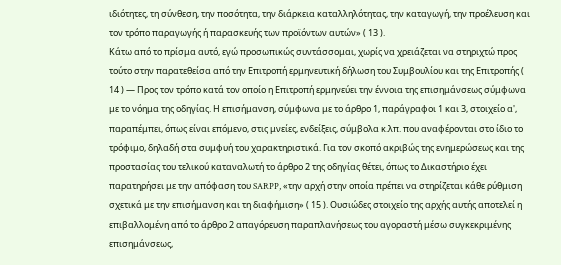ιδιότητες, τη σύνθεση, την ποσότητα, την διάρκεια καταλληλότητας, την καταγωγή, την προέλευση και τον τρόπο παραγωγής ή παρασκευής των προϊόντων αυτών» ( 13 ).
Κάτω από το πρίσμα αυτό, εγώ προσωπικώς συντάσσομαι, χωρίς να χρειάζεται να στηριχτώ προς τούτο στην παρατεθείσα από την Επιτροπή ερμηνευτική δήλωση του Συμβουλίου και της Επιτροπής ( 14 ) — Προς τον τρόπο κατά τον οποίο η Επιτροπή ερμηνεύει την έννοια της επισημάνσεως σύμφωνα με το νόημα της οδηγίας. Η επισήμανση, σύμφωνα με το άρθρο 1, παράγραφοι 1 και 3, στοιχείο α', παραπέμπει, όπως είναι επόμενο, στις μνείες, ενδείξεις, σύμβολα κ.λπ. που αναφέρονται στο ίδιο το τρόφιμο, δηλαδή στα συμφυή του χαρακτηριστικά. Για τον σκοπό ακριβώς της ενημερώσεως και της προστασίας του τελικού καταναλωτή το άρθρο 2 της οδηγίας θέτει, όπως το Δικαστήριο έχει παρατηρήσει με την απόφαση του SARPP, «την αρχή στην οποία πρέπει να στηρίζεται κάθε ρύθμιση σχετικά με την επισήμανση και τη διαφήμιση» ( 15 ). Ουσιώδες στοιχείο της αρχής αυτής αποτελεί η επιβαλλομένη από το άρθρο 2 απαγόρευση παραπλανήσεως του αγοραστή μέσω συγκεκριμένης επισημάνσεως,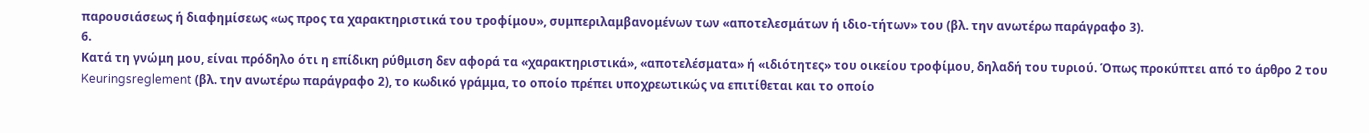παρουσιάσεως ή διαφημίσεως «ως προς τα χαρακτηριστικά του τροφίμου», συμπεριλαμβανομένων των «αποτελεσμάτων ή ιδιο-τήτων» του (βλ. την ανωτέρω παράγραφο 3).
6.
Κατά τη γνώμη μου, είναι πρόδηλο ότι η επίδικη ρύθμιση δεν αφορά τα «χαρακτηριστικά», «αποτελέσματα» ή «ιδιότητες» του οικείου τροφίμου, δηλαδή του τυριού. Όπως προκύπτει από το άρθρο 2 του Keuringsreglement (βλ. την ανωτέρω παράγραφο 2), το κωδικό γράμμα, το οποίο πρέπει υποχρεωτικώς να επιτίθεται και το οποίο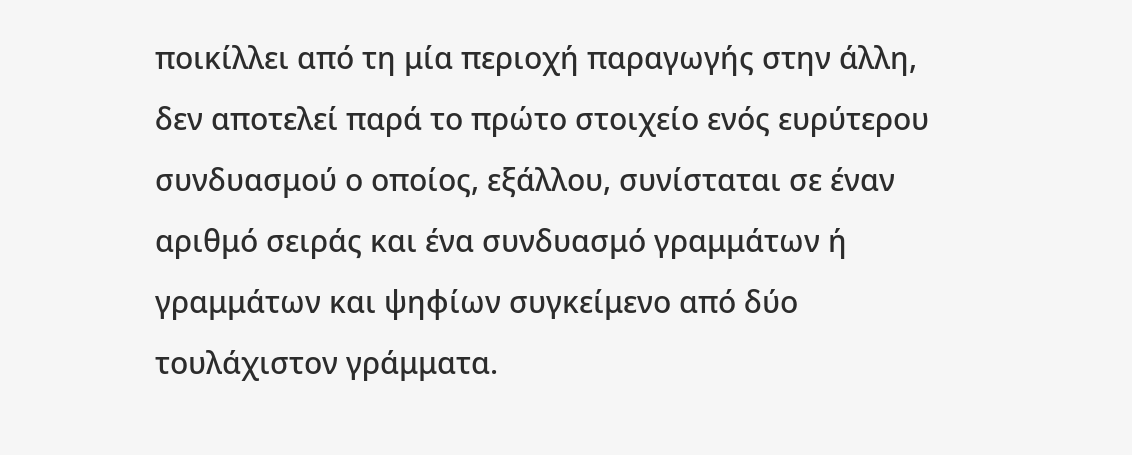ποικίλλει από τη μία περιοχή παραγωγής στην άλλη, δεν αποτελεί παρά το πρώτο στοιχείο ενός ευρύτερου συνδυασμού ο οποίος, εξάλλου, συνίσταται σε έναν αριθμό σειράς και ένα συνδυασμό γραμμάτων ή γραμμάτων και ψηφίων συγκείμενο από δύο τουλάχιστον γράμματα.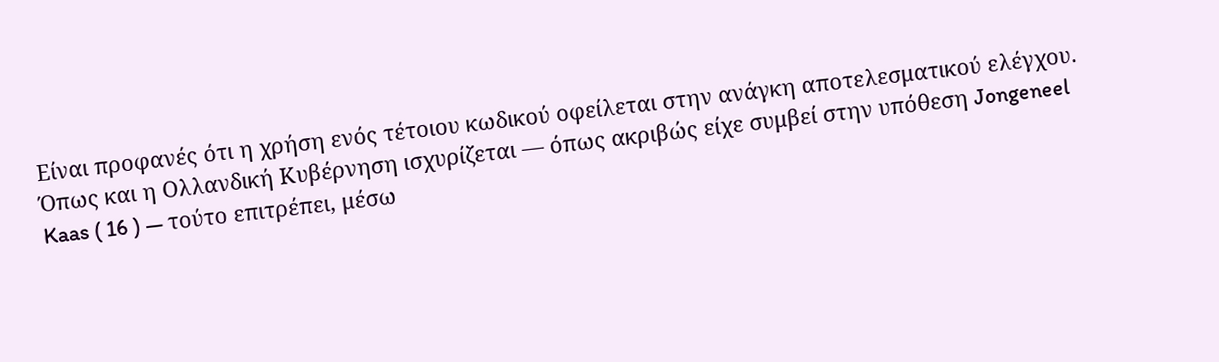Είναι προφανές ότι η χρήση ενός τέτοιου κωδικού οφείλεται στην ανάγκη αποτελεσματικού ελέγχου. Όπως και η Ολλανδική Κυβέρνηση ισχυρίζεται — όπως ακριβώς είχε συμβεί στην υπόθεση Jongeneel Kaas ( 16 ) — τούτο επιτρέπει, μέσω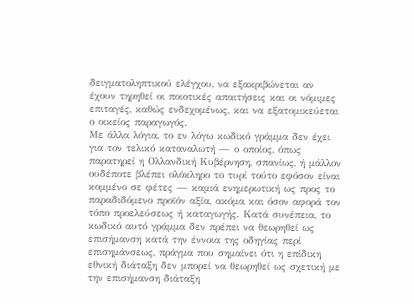δειγματοληπτικού ελέγχου, να εξακριβώνεται αν έχουν τηρηθεί οι ποιοτικές απαιτήσεις και οι νόμιμες επιταγές, καθώς ενδεχομένως, και να εξατομικεύεται ο οικείος παραγωγός.
Με άλλα λόγια, το εν λόγω κωδικό γράμμα δεν έχει για τον τελικό καταναλωτή — ο οποίος, όπως παρατηρεί η Ολλανδική Κυβέρνηση, σπανίως, ή μάλλον ουδέποτε βλέπει ολόκληρο το τυρί τούτο εφόσον είναι κομμένο σε φέτες — καμιά ενημερωτική ως προς το παραδιδόμενο προϊόν αξία, ακόμα και όσον αφορά τον τόπο προελεύσεως ή καταγωγής. Κατά συνέπεια, το κωδικό αυτό γράμμα δεν πρέπει να θεωρηθεί ως επισήμανση κατά την έννοια της οδηγίας περί επισημάνσεως, πράγμα που σημαίνει ότι η επίδικη εθνική διάταξη δεν μπορεί να θεωρηθεί ως σχετική με την επισήμανση διάταξη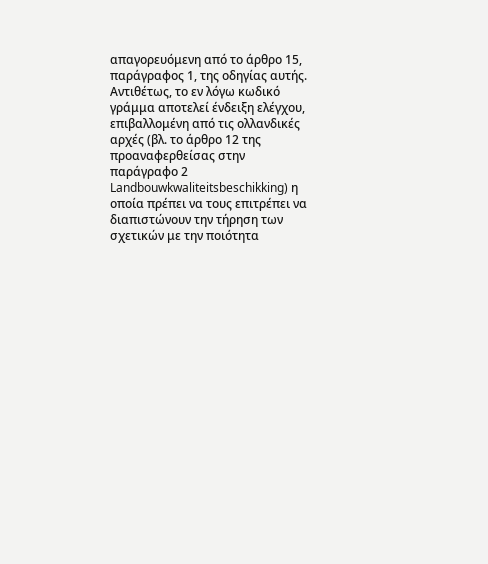απαγορευόμενη από το άρθρο 15, παράγραφος 1, της οδηγίας αυτής. Αντιθέτως, το εν λόγω κωδικό γράμμα αποτελεί ένδειξη ελέγχου, επιβαλλομένη από τις ολλανδικές αρχές (βλ. το άρθρο 12 της προαναφερθείσας στην παράγραφο 2 Landbouwkwaliteitsbeschikking) η οποία πρέπει να τους επιτρέπει να διαπιστώνουν την τήρηση των σχετικών με την ποιότητα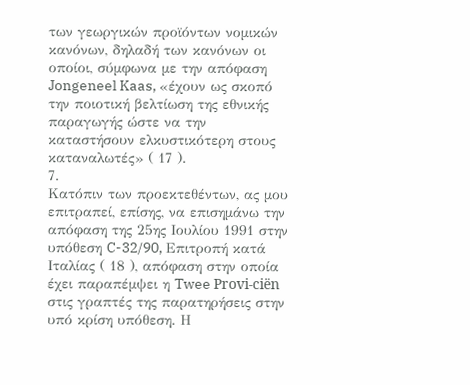των γεωργικών προϊόντων νομικών κανόνων, δηλαδή των κανόνων οι οποίοι, σύμφωνα με την απόφαση Jongeneel Kaas, «έχουν ως σκοπό την ποιοτική βελτίωση της εθνικής παραγωγής ώστε να την καταστήσουν ελκυστικότερη στους καταναλωτές» ( 17 ).
7.
Κατόπιν των προεκτεθέντων, ας μου επιτραπεί, επίσης, να επισημάνω την απόφαση της 25ης Ιουλίου 1991 στην υπόθεση C-32/90, Επιτροπή κατά Ιταλίας ( 18 ), απόφαση στην οποία έχει παραπέμψει η Twee Provi-ciën στις γραπτές της παρατηρήσεις στην υπό κρίση υπόθεση. Η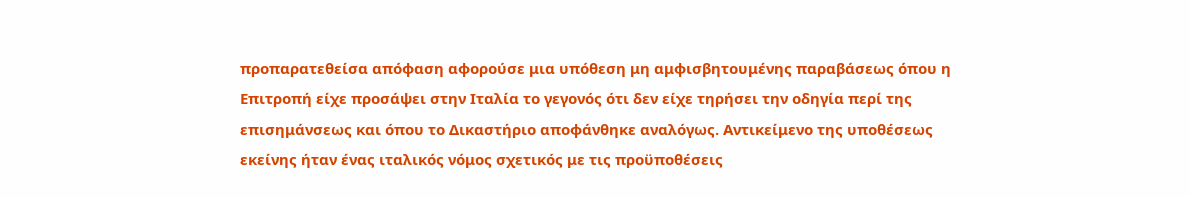προπαρατεθείσα απόφαση αφορούσε μια υπόθεση μη αμφισβητουμένης παραβάσεως όπου η Επιτροπή είχε προσάψει στην Ιταλία το γεγονός ότι δεν είχε τηρήσει την οδηγία περί της επισημάνσεως και όπου το Δικαστήριο αποφάνθηκε αναλόγως. Αντικείμενο της υποθέσεως εκείνης ήταν ένας ιταλικός νόμος σχετικός με τις προϋποθέσεις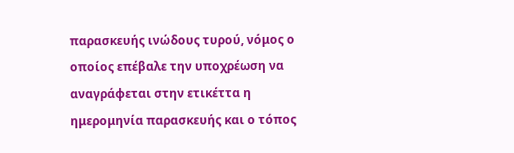παρασκευής ινώδους τυρού, νόμος ο οποίος επέβαλε την υποχρέωση να αναγράφεται στην ετικέττα η ημερομηνία παρασκευής και ο τόπος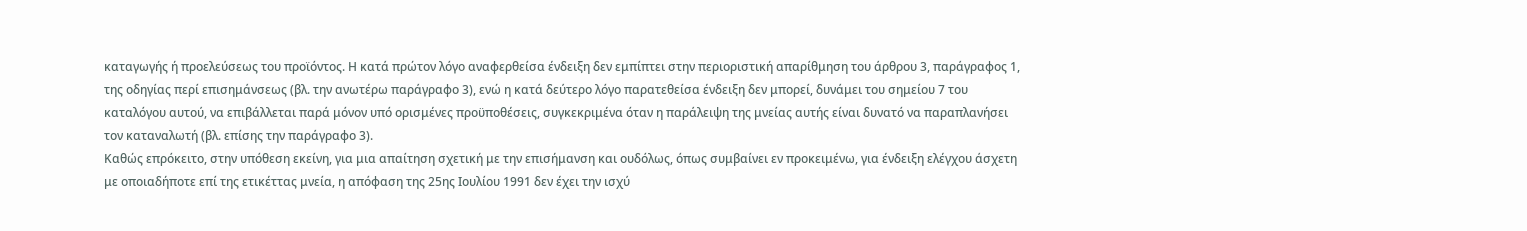καταγωγής ή προελεύσεως του προϊόντος. Η κατά πρώτον λόγο αναφερθείσα ένδειξη δεν εμπίπτει στην περιοριστική απαρίθμηση του άρθρου 3, παράγραφος 1, της οδηγίας περί επισημάνσεως (βλ. την ανωτέρω παράγραφο 3), ενώ η κατά δεύτερο λόγο παρατεθείσα ένδειξη δεν μπορεί, δυνάμει του σημείου 7 του καταλόγου αυτού, να επιβάλλεται παρά μόνον υπό ορισμένες προϋποθέσεις, συγκεκριμένα όταν η παράλειψη της μνείας αυτής είναι δυνατό να παραπλανήσει τον καταναλωτή (βλ. επίσης την παράγραφο 3).
Καθώς επρόκειτο, στην υπόθεση εκείνη, για μια απαίτηση σχετική με την επισήμανση και ουδόλως, όπως συμβαίνει εν προκειμένω, για ένδειξη ελέγχου άσχετη με οποιαδήποτε επί της ετικέττας μνεία, η απόφαση της 25ης Ιουλίου 1991 δεν έχει την ισχύ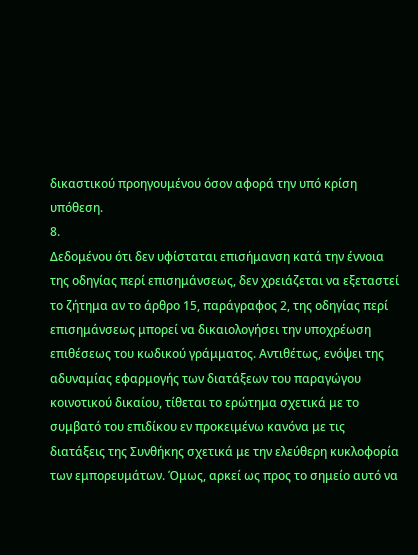δικαστικού προηγουμένου όσον αφορά την υπό κρίση υπόθεση.
8.
Δεδομένου ότι δεν υφίσταται επισήμανση κατά την έννοια της οδηγίας περί επισημάνσεως, δεν χρειάζεται να εξεταστεί το ζήτημα αν το άρθρο 15, παράγραφος 2, της οδηγίας περί επισημάνσεως μπορεί να δικαιολογήσει την υποχρέωση επιθέσεως του κωδικού γράμματος. Αντιθέτως, ενόψει της αδυναμίας εφαρμογής των διατάξεων του παραγώγου κοινοτικού δικαίου, τίθεται το ερώτημα σχετικά με το συμβατό του επιδίκου εν προκειμένω κανόνα με τις διατάξεις της Συνθήκης σχετικά με την ελεύθερη κυκλοφορία των εμπορευμάτων. Όμως, αρκεί ως προς το σημείο αυτό να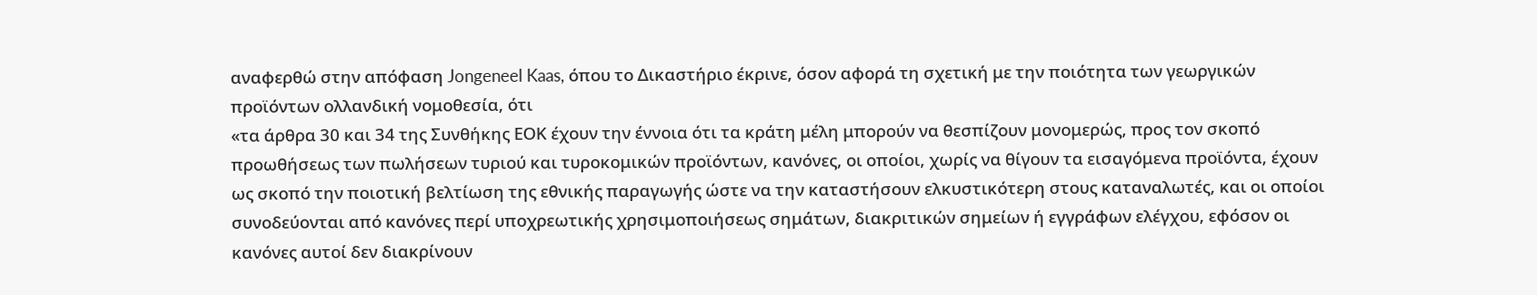αναφερθώ στην απόφαση Jongeneel Kaas, όπου το Δικαστήριο έκρινε, όσον αφορά τη σχετική με την ποιότητα των γεωργικών προϊόντων ολλανδική νομοθεσία, ότι
«τα άρθρα 30 και 34 της Συνθήκης ΕΟΚ έχουν την έννοια ότι τα κράτη μέλη μπορούν να θεσπίζουν μονομερώς, προς τον σκοπό προωθήσεως των πωλήσεων τυριού και τυροκομικών προϊόντων, κανόνες, οι οποίοι, χωρίς να θίγουν τα εισαγόμενα προϊόντα, έχουν ως σκοπό την ποιοτική βελτίωση της εθνικής παραγωγής ώστε να την καταστήσουν ελκυστικότερη στους καταναλωτές, και οι οποίοι συνοδεύονται από κανόνες περί υποχρεωτικής χρησιμοποιήσεως σημάτων, διακριτικών σημείων ή εγγράφων ελέγχου, εφόσον οι κανόνες αυτοί δεν διακρίνουν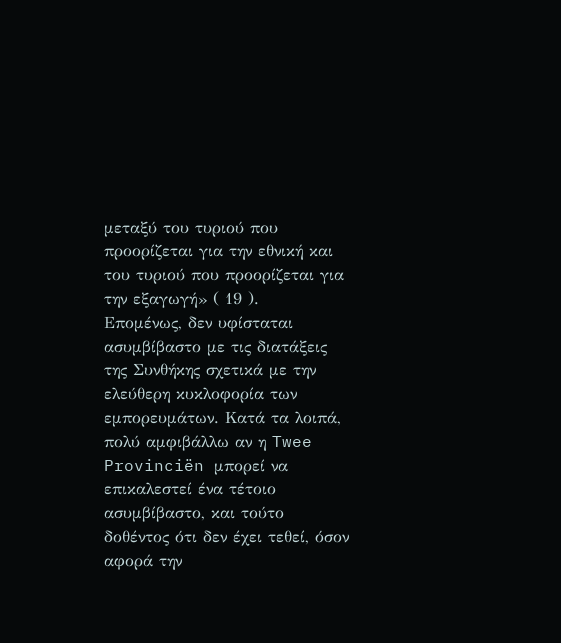μεταξύ του τυριού που προορίζεται για την εθνική και του τυριού που προορίζεται για την εξαγωγή» ( 19 ).
Επομένως, δεν υφίσταται ασυμβίβαστο με τις διατάξεις της Συνθήκης σχετικά με την ελεύθερη κυκλοφορία των εμπορευμάτων. Κατά τα λοιπά, πολύ αμφιβάλλω αν η Twee Provinciën μπορεί να επικαλεστεί ένα τέτοιο ασυμβίβαστο, και τούτο δοθέντος ότι δεν έχει τεθεί, όσον αφορά την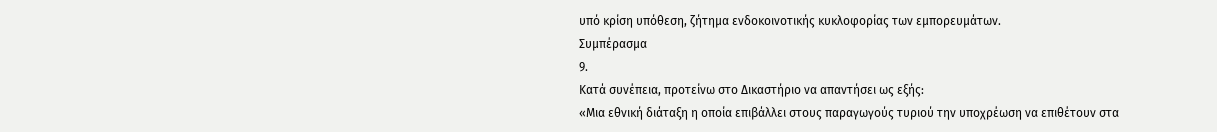υπό κρίση υπόθεση, ζήτημα ενδοκοινοτικής κυκλοφορίας των εμπορευμάτων.
Συμπέρασμα
9.
Κατά συνέπεια, προτείνω στο Δικαστήριο να απαντήσει ως εξής:
«Μια εθνική διάταξη η οποία επιβάλλει στους παραγωγούς τυριού την υποχρέωση να επιθέτουν στα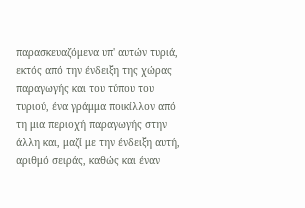παρασκευαζόμενα υπ' αυτών τυριά, εκτός από την ένδειξη της χώρας παραγωγής και του τύπου του τυριού, ένα γράμμα ποικίλλον από τη μια περιοχή παραγωγής στην άλλη και, μαζί με την ένδειξη αυτή, αριθμό σειράς, καθώς και έναν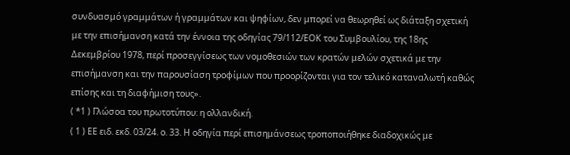συνδυασμό γραμμάτων ή γραμμάτων και ψηφίων, δεν μπορεί να θεωρηθεί ως διάταξη σχετική με την επισήμανση κατά την έννοια της οδηγίας 79/112/ΕΟΚ του Συμβουλίου, της 18ης Δεκεμβρίου 1978, περί προσεγγίσεως των νομοθεσιών των κρατών μελών σχετικά με την επισήμανση και την παρουσίαση τροφίμων που προορίζονται για τον τελικό καταναλωτή καθώς επίσης και τη διαφήμιση τους».
( *1 ) Γλώσοα του πρωτοτύπου: η ολλανδική.
( 1 ) ΕΕ ειδ. εκδ. 03/24. ο. 33. Η οδηγία περί επισημάνσεως τροποποιήθηκε διαδοχικώς με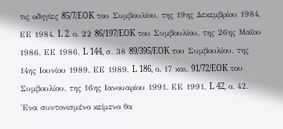τις οδηγίες 85/7/EOK του Συμβουλίου, της 19ης Δεκεμβρίου 1984, ΕΕ 1984, L 2. ο. 22 86/197/EOK του Συμβουλίου, της 26ης Μαΐου 1986, ΕΕ 1986, L 144, σ. 38 89/395/EOK του Συμβουλίου, της 14ης Ιουνίου 1989, ΕΕ 1989, L 186, ο. 17 και. 91/72/EOK του Συμβουλίου, της 16ης Ιανουαρίου 1991. ΕΕ 1991, L 42, ο. 42. 'Ενα συντονισμένο κείμενο θα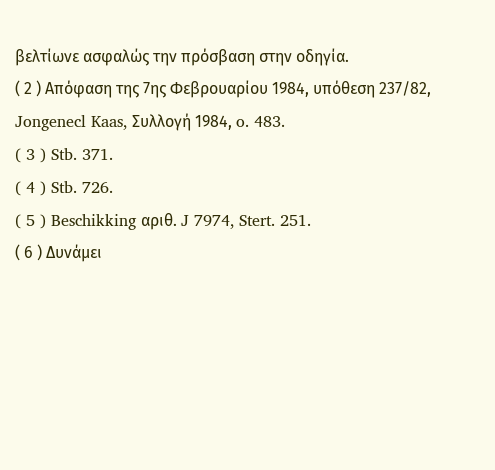βελτίωνε ασφαλώς την πρόσβαση στην οδηγία.
( 2 ) Απόφαση της 7ης Φεβρουαρίου 1984, υπόθεση 237/82, Jongenecl Kaas, Συλλογή 1984, o. 483.
( 3 ) Stb. 371.
( 4 ) Stb. 726.
( 5 ) Beschikking αριθ. J 7974, Stert. 251.
( 6 ) Δυνάμει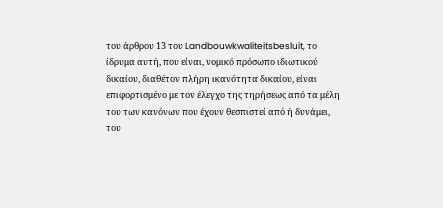του άρθρου 13 του Landbouwkwaliteitsbesluit, το ίδρυμα αυτή, που είναι, νομικό πρόσωπο ιδιωτικού δικαίου, διαθέτον πλήρη ικανότητα δικαίου, είναι επιφορτισμένο με τον έλεγχο της τηρήσεως από τα μέλη του των κανόνων που έχουν θεσπιστεί από ή δυνάμει, του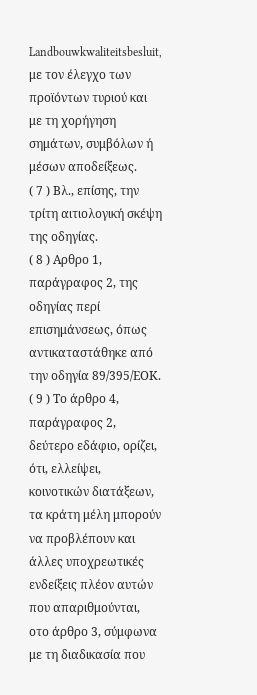Landbouwkwaliteitsbesluit, με τον έλεγχο των προϊόντων τυριού και με τη χορήγηση σημάτων, συμβόλων ή μέσων αποδείξεως.
( 7 ) Βλ., επίσης, την τρίτη αιτιολογική σκέψη της οδηγίας.
( 8 ) Αρθρο 1, παράγραφος 2, της οδηγίας περί επισημάνσεως, όπως αντικαταστάθηκε από την οδηγία 89/395/ΕΟΚ.
( 9 ) Το άρθρο 4, παράγραφος 2, δεύτερο εδάφιο, ορίζει, ότι, ελλείψει, κοινοτικών διατάξεων, τα κράτη μέλη μπορούν να προβλέπουν και άλλες υποχρεωτικές ενδείξεις πλέον αυτών που απαριθμούνται, οτο άρθρο 3, σύμφωνα με τη διαδικασία που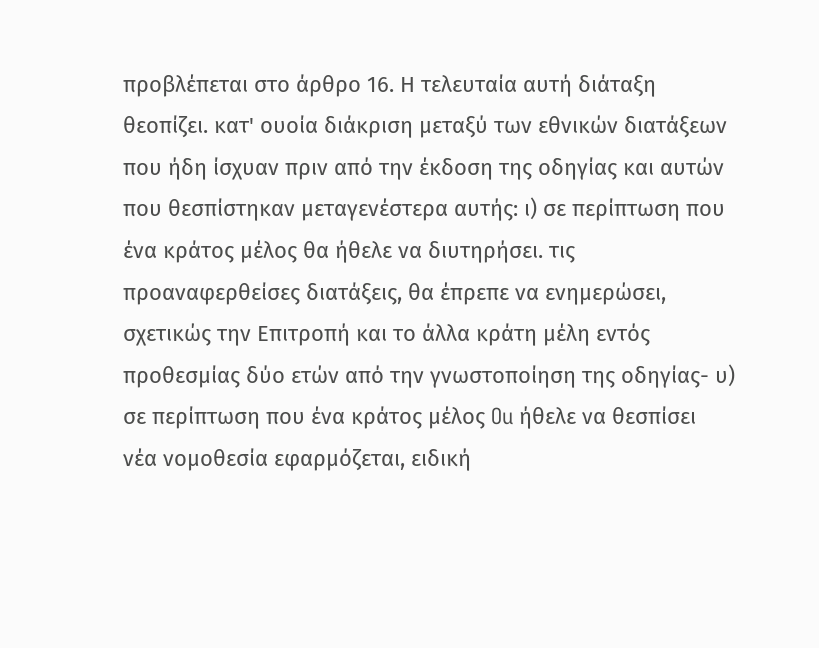προβλέπεται στο άρθρο 16. Η τελευταία αυτή διάταξη θεοπίζει. κατ' ουοία διάκριση μεταξύ των εθνικών διατάξεων που ήδη ίσχυαν πριν από την έκδοση της οδηγίας και αυτών που θεσπίστηκαν μεταγενέστερα αυτής: ι) σε περίπτωση που ένα κράτος μέλος θα ήθελε να διυτηρήσει. τις προαναφερθείσες διατάξεις, θα έπρεπε να ενημερώσει, σχετικώς την Επιτροπή και το άλλα κράτη μέλη εντός προθεσμίας δύο ετών από την γνωστοποίηση της οδηγίας- υ) σε περίπτωση που ένα κράτος μέλος Ou ήθελε να θεσπίσει νέα νομοθεσία εφαρμόζεται, ειδική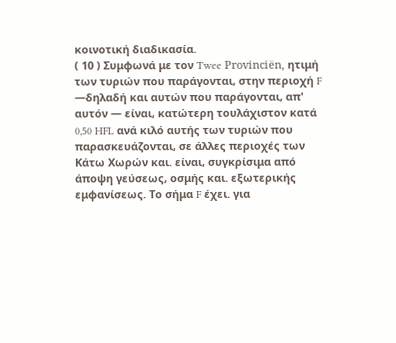κοινοτική διαδικασία.
( 10 ) Συμφωνά με τον Twee Provinciën, ητιμή των τυριών που παράγονται, στην περιοχή F —δηλαδή και αυτών που παράγονται, απ' αυτόν — είναι, κατώτερη τουλάχιστον κατά 0,50 HFL ανά κιλό αυτής των τυριών που παρασκευάζονται, σε άλλες περιοχές των Κάτω Χωρών και. είναι, συγκρίσιμα από άποψη γεύσεως, οσμής και. εξωτερικής εμφανίσεως. Το σήμα F έχει. για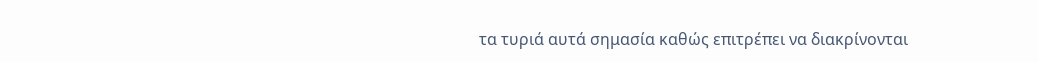τα τυριά αυτά σημασία καθώς επιτρέπει να διακρίνονται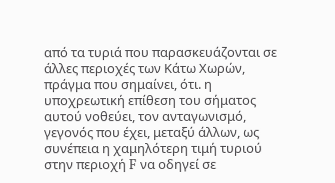από τα τυριά που παρασκευάζονται σε άλλες περιοχές των Κάτω Χωρών, πράγμα που σημαίνει, ότι. η υποχρεωτική επίθεση του σήματος αυτού νοθεύει, τον ανταγωνισμό, γεγονός που έχει, μεταξύ άλλων, ως συνέπεια η χαμηλότερη τιμή τυριού στην περιοχή F να οδηγεί σε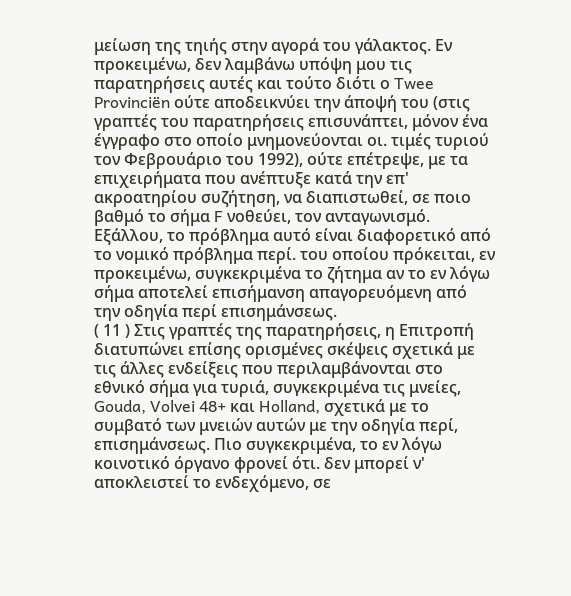μείωση της τηιής στην αγορά του γάλακτος. Εν προκειμένω, δεν λαμβάνω υπόψη μου τις παρατηρήσεις αυτές και τούτο διότι ο Twee Provinciën ούτε αποδεικνύει την άποψή του (στις γραπτές του παρατηρήσεις επισυνάπτει, μόνον ένα έγγραφο στο οποίο μνημονεύονται οι. τιμές τυριού τον Φεβρουάριο του 1992), ούτε επέτρεψε, με τα επιχειρήματα που ανέπτυξε κατά την επ' ακροατηρίου συζήτηση, να διαπιστωθεί, σε ποιο βαθμό το σήμα F νοθεύει, τον ανταγωνισμό. Εξάλλου, το πρόβλημα αυτό είναι διαφορετικό από το νομικό πρόβλημα περί. του οποίου πρόκειται, εν προκειμένω, συγκεκριμένα το ζήτημα αν το εν λόγω σήμα αποτελεί επισήμανση απαγορευόμενη από την οδηγία περί επισημάνσεως.
( 11 ) Στις γραπτές της παρατηρήσεις, η Επιτροπή διατυπώνει επίσης ορισμένες σκέψεις σχετικά με τις άλλες ενδείξεις που περιλαμβάνονται στο εθνικό σήμα για τυριά, συγκεκριμένα τις μνείες, Gouda, Volvei 48+ και Holland, σχετικά με το συμβατό των μνειών αυτών με την οδηγία περί, επισημάνσεως. Πιο συγκεκριμένα, το εν λόγω κοινοτικό όργανο φρονεί ότι. δεν μπορεί ν' αποκλειστεί το ενδεχόμενο, σε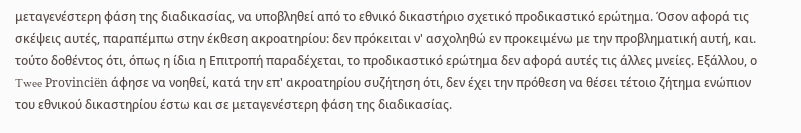μεταγενέστερη φάση της διαδικασίας, να υποβληθεί από το εθνικό δικαστήριο σχετικό προδικαστικό ερώτημα. Όσον αφορά τις σκέψεις αυτές, παραπέμπω στην έκθεση ακροατηρίου: δεν πρόκειται ν' ασχοληθώ εν προκειμένω με την προβληματική αυτή, και. τούτο δοθέντος ότι, όπως η ίδια η Επιτροπή παραδέχεται, το προδικαστικό ερώτημα δεν αφορά αυτές τις άλλες μνείες. Εξάλλου, ο Twee Provinciën άφησε να νοηθεί, κατά την επ' ακροατηρίου συζήτηση ότι, δεν έχει την πρόθεση να θέσει τέτοιο ζήτημα ενώπιον του εθνικού δικαστηρίου έστω και σε μεταγενέστερη φάση της διαδικασίας.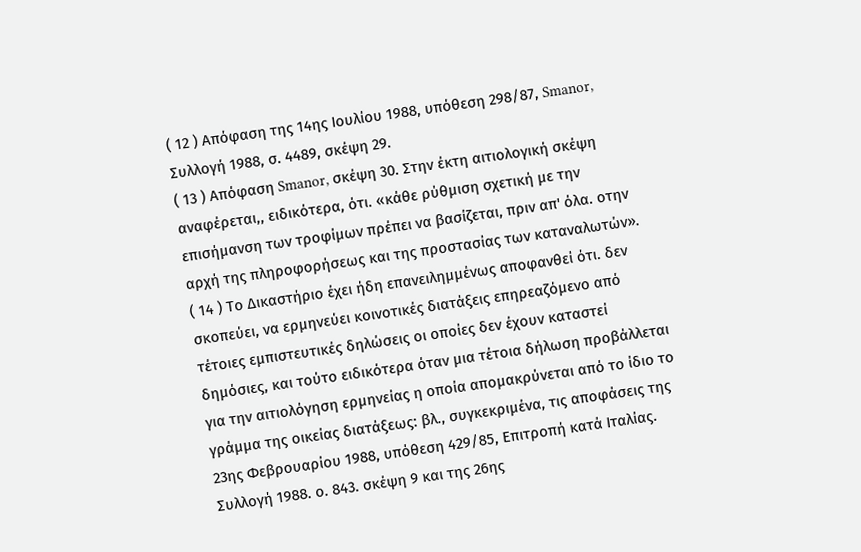( 12 ) Απόφαση της 14ης Ιουλίου 1988, υπόθεση 298/87, Smanor, Συλλογή 1988, σ. 4489, σκέψη 29.
( 13 ) Απόφαση Smanor, σκέψη 30. Στην έκτη αιτιολογική σκέψη αναφέρεται,, ειδικότερα, ότι. «κάθε ρύθμιση σχετική με την επισήμανση των τροφίμων πρέπει να βασίζεται, πριν απ' όλα. οτην αρχή της πληροφορήσεως και της προστασίας των καταναλωτών».
( 14 ) Το Δικαστήριο έχει ήδη επανειλημμένως αποφανθεί ότι. δεν σκοπεύει, να ερμηνεύει κοινοτικές διατάξεις επηρεαζόμενο από τέτοιες εμπιστευτικές δηλώσεις οι οποίες δεν έχουν καταστεί δημόσιες, και τούτο ειδικότερα όταν μια τέτοια δήλωση προβάλλεται για την αιτιολόγηση ερμηνείας η οποία απομακρύνεται από το ίδιο το γράμμα της οικείας διατάξεως: βλ., συγκεκριμένα, τις αποφάσεις της 23ης Φεβρουαρίου 1988, υπόθεση 429/85, Επιτροπή κατά Ιταλίας. Συλλογή 1988. ο. 843. σκέψη 9 και της 26ης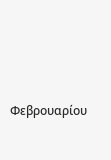Φεβρουαρίου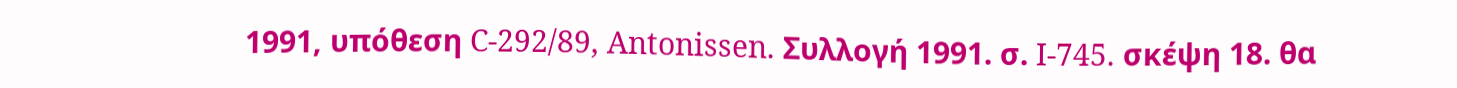1991, υπόθεση C-292/89, Antonissen. Συλλογή 1991. σ. I-745. σκέψη 18. θα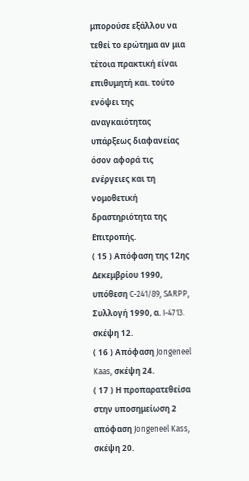μπορούσε εξάλλου να τεθεί το ερώτημα αν μια τέτοια πρακτική είναι επιθυμητή και. τούτο ενόψει της αναγκαιότητας υπάρξεως διαφανείας όσον αφορά τις ενέργειες και τη νομοθετική δραστηριότητα της Επιτροπής.
( 15 ) Απόφαση της 12ης Δεκεμβρίου 1990, υπόθεση C-241/89, SARPP, Συλλογή 1990, α. I-4713. σκέψη 12.
( 16 ) Απόφαση Jongeneel Kaas, σκέψη 24.
( 17 ) Η προπαρατεθείσα στην υποσημείωση 2 απόφαση Jongeneel Kass, σκέψη 20.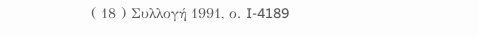( 18 ) Συλλογή 1991, ο. I-4189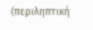(περιληπτική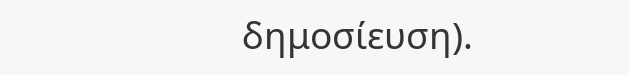δημοσίευση).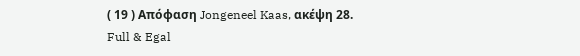( 19 ) Απόφαση Jongeneel Kaas, ακέψη 28.
Full & Egal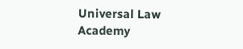Universal Law Academy